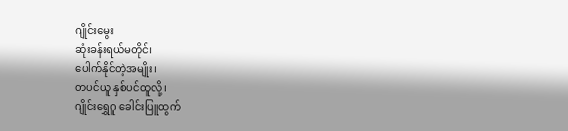ဂျိုင်းမွေး
ဆုံးခန်းရယ်မတိုင်၊
ပေါက်နိုင်တဲ့အမျိုး၊
တပင်ယူ နှစ်ပင်ထူလို့၊
ဂျိုင်းရွှေဂူ ခေါင်းပြူထွက်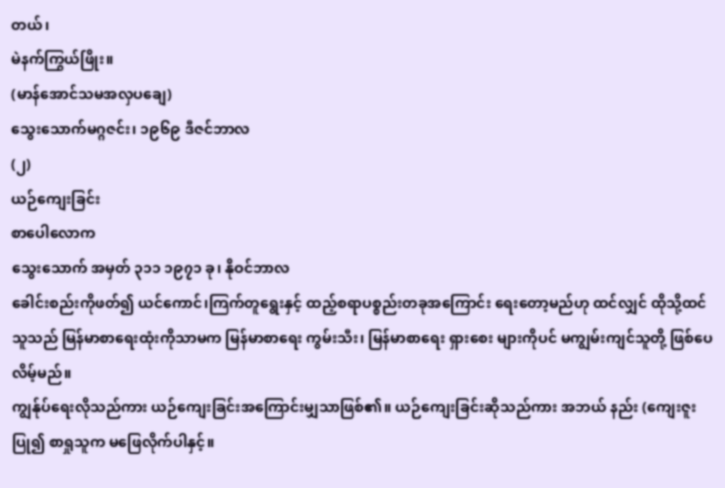တယ်၊
မဲနက်ကြွယ်ဖြိုး။
(မာန်အောင်သမအလှပချေ)
သွေးသောက်မဂ္ဂဇင်း၊ ၁၉၆၉ ဒီဇင်ဘာလ
(၂)
ယဉ်ကျေးခြင်း
စာပေါလောက
သွေးသောက် အမှတ် ၃၁၁ ၁၉၇၁ ခု၊ နိုဝင်ဘာလ
ခေါင်းစည်းကိုဖတ်၍ ယင်ကောင်၊ကြက်တူရွေးနှင့် ထည့်စရာပစ္စည်းတခုအကြောင်း ရေးတော့မည်ဟု ထင်လျှင် ထိုသို့ထင်သူသည် မြန်မာစာရေးထုံးကိုသာမက မြန်မာစာရေး ကွမ်းသီး၊ မြန်မာစာရေး ရှားစေး များကိုပင် မကျွမ်းကျင်သူတို့ ဖြစ်ပေလိမ့်မည်။
ကျွန်ုပ်ရေးလိုသည်ကား ယဉ်ကျေးခြင်းအကြောင်းမျှသာဖြစ်၏။ ယဉ်ကျေးခြင်းဆိုသည်ကား အဘယ် နည်း (ကျေးဇူးပြု၍ စာရှုသူက မဖြေလိုက်ပါနှင့်။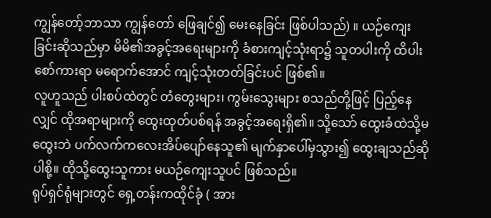ကျွန်တော့်ဘာသာ ကျွန်တော် ဖြေချင်၍ မေးနေခြင်း ဖြစ်ပါသည်) ။ ယဉ်ကျေးခြင်းဆိုသည်မှာ မိမိ၏အခွင့်အရေးများကို ခံစားကျင့်သုံးရာ၌ သူတပါးကို ထိပါး စော်ကားရာ မရောက်အောင် ကျင့်သုံးတတ်ခြင်းပင် ဖြစ်၏။
လူဟူသည် ပါးစပ်ထဲတွင် တံတွေးများ၊ ကွမ်းသွေးများ စသည်တို့ဖြင့် ပြည့်နေလျှင် ထိုအရာများကို ထွေးထုတ်ပစ်ရန် အခွင့်အရေးရှိ၏။ သို့သော် ထွေးခံထဲသို့မထွေးဘဲ ပက်လက်ကလေးအိပ်ပျော်နေသူ၏ မျက်နှာပေါ်မှသွား၍ ထွေးချသည်ဆိုပါစို့။ ထိုသို့ထွေးသူကား မယဉ်ကျေးသူပင် ဖြစ်သည်။
ရုပ်ရှင်ရုံများတွင် ရှေ့တန်းကထိုင်ခုံ ( အား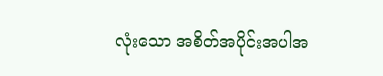လုံးသော အစိတ်အပိုင်းအပါအ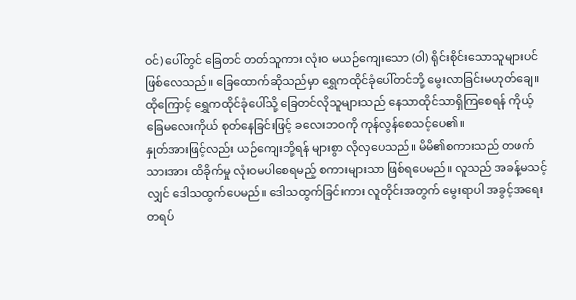ဝင်) ပေါ်တွင် ခြေတင် တတ်သူကား လုံးဝ မယဉ်ကျေးသော (ဝါ) ရိုင်းစိုင်းသောသူများပင် ဖြစ်လေသည်။ ခြေထောက်ဆိုသည်မှာ ရွှေကထိုင်ခုံပေါ်တင်ဘို့ မွေးလာခြင်းမဟုတ်ချေ။ ထိုကြောင့် ရွှေကထိုင်ခုံပေါ်သို့ ခြေတင်လိုသူများသည် နေသာထိုင်သာရှိကြစေရန် ကိုယ့်ခြေမလေးကိုယ် စုတ်နေခြင်းဖြင့် ခလေးဘဝကို ကုန်လွန်စေသင့်ပေ၏။
နှုတ်အားဖြင့်လည်း ယဉ်ကျေးဘို့ရန် များစွာ လိုလှပေသည်။ မိမိ၏စကားသည် တဖက်သားအား ထိခိုက်မှု လုံးဝမပါစေရမည့် စကားများသာ ဖြစ်ရပေမည်။ လူသည် အခန့်မသင့်လျှင် ဒေါသထွက်ပေမည်။ ဒေါသထွက်ခြင်းကား လူတိုင်းအတွက် မွေးရာပါ အခွင့်အရေးတရပ်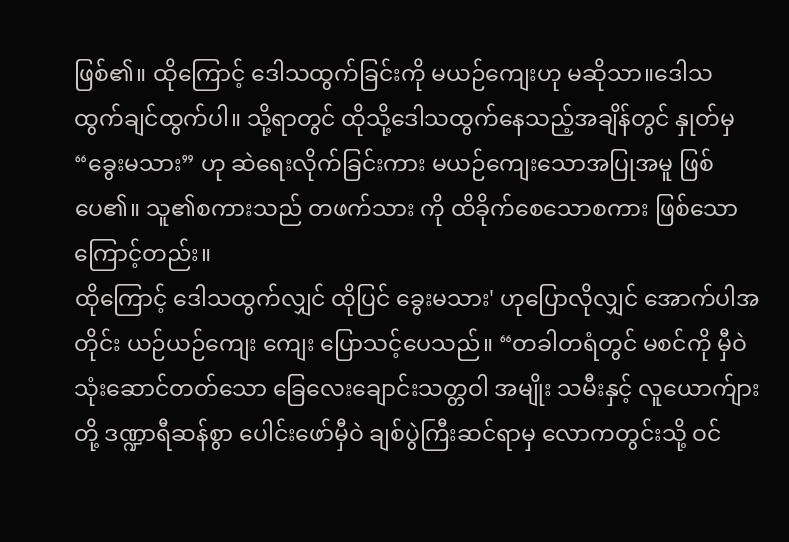ဖြစ်၏။ ထိုကြောင့် ဒေါသထွက်ခြင်းကို မယဉ်ကျေးဟု မဆိုသာ။ဒေါသထွက်ချင်ထွက်ပါ။ သို့ရာတွင် ထိုသို့ဒေါသထွက်နေသည့်အချိန်တွင် နှုတ်မှ “ခွေးမသား” ဟု ဆဲရေးလိုက်ခြင်းကား မယဉ်ကျေးသောအပြုအမူ ဖြစ်ပေ၏။ သူ၏စကားသည် တဖက်သား ကို ထိခိုက်စေသောစကား ဖြစ်သောကြောင့်တည်း။
ထိုကြောင့် ဒေါသထွက်လျှင် ထိုပြင် ခွေးမသား' ဟုပြောလိုလျှင် အောက်ပါအတိုင်း ယဉ်ယဉ်ကျေး ကျေး ပြောသင့်ပေသည်။ “တခါတရံတွင် မစင်ကို မှီဝဲသုံးဆောင်တတ်သော ခြေလေးချောင်းသတ္တဝါ အမျိုး သမီးနှင့် လူယောက်ျားတို့ ဒဏ္ဍာရီဆန်စွာ ပေါင်းဖော်မှီဝဲ ချစ်ပွဲကြီးဆင်ရာမှ လောကတွင်းသို့ ဝင်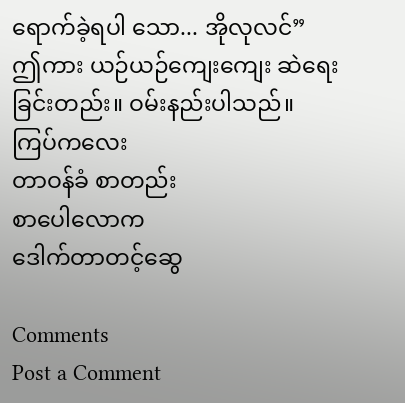ရောက်ခဲ့ရပါ သော... အိုလုလင်”
ဤကား ယဉ်ယဉ်ကျေးကျေး ဆဲရေးခြင်းတည်း။ ဝမ်းနည်းပါသည်။
ကြပ်ကလေး
တာဝန်ခံ စာတည်း
စာပေါလောက
ဒေါက်တာတင့်ဆွေ

Comments
Post a Comment